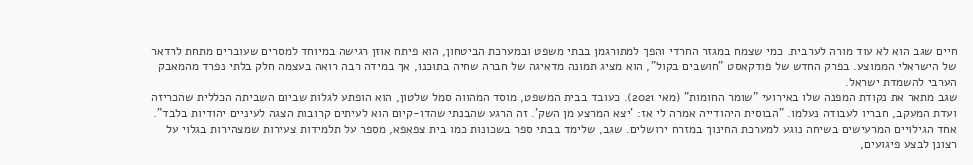חיים שגב הוא לא עוד מורה לערבית. כמי שצמח במגזר החרדי והפך למתורגמן בבתי משפט ובמערכת הביטחון, הוא פיתח אוזן רגישה במיוחד למסרים שעוברים מתחת לרדאר של הישראלי הממוצע. בפרק החדש של פודקאסט "חושבים בקול", הוא מציג תמונה מדאיגה של חברה שחיה בתוכנו, אך במידה רבה רואה בעצמה חלק בלתי נפרד מהמאבק הערבי להשמדת ישראל.
שגב מתאר את נקודת המפנה שלו באירועי "שומר החומות" (מאי 2021). כעובד בבית המשפט, מוסד המהווה סמל שלטון, הוא הופתע לגלות שביום השביתה הכללית שהכריזה ועדת המעקב, חבריו לעבודה נעלמו. "הבוסית היהודייה אמרה לי אז: 'יצא המרצע מן השק'. זה הרגע שהבנתי שהדו-קיום הוא לעיתים קרובות הצגה לעיניים יהודיות בלבד".
אחד הגילויים המרעישים בשיחה נוגע למערכת החינוך במזרח ירושלים. שגב, שלימד בבתי ספר בשכונות כמו בית צפאפא, מספר על תלמידות צעירות שמצהירות בגלוי על רצונן לבצע פיגועים,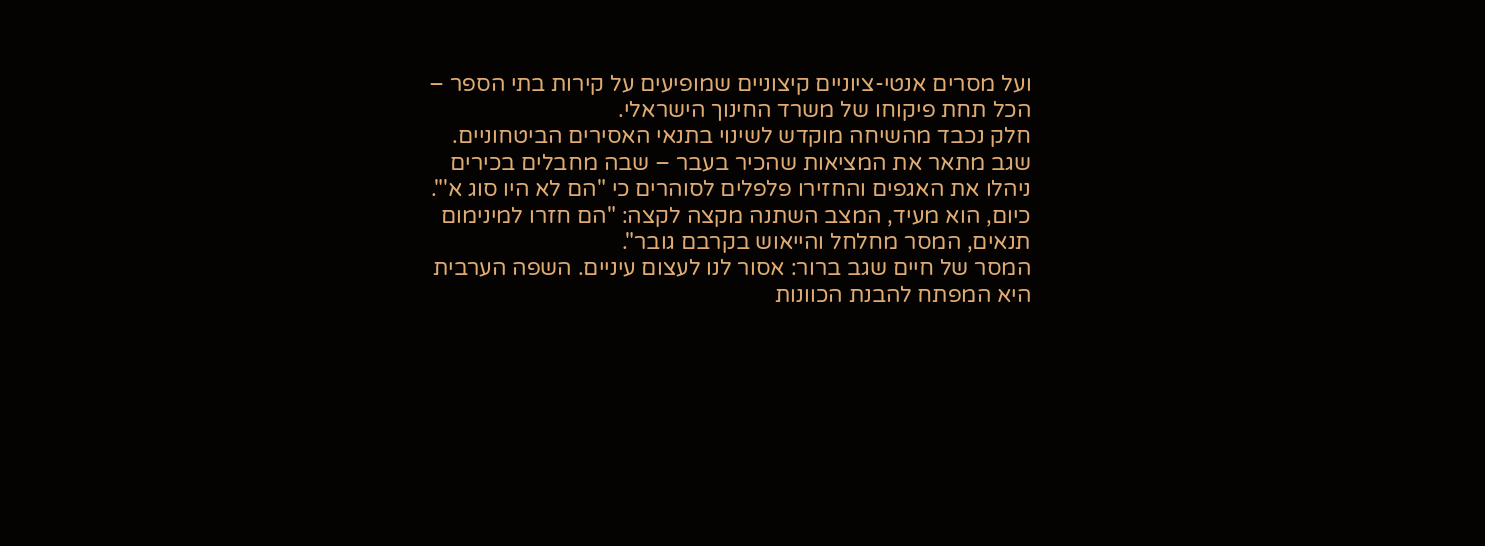ועל מסרים אנטי-ציוניים קיצוניים שמופיעים על קירות בתי הספר – הכל תחת פיקוחו של משרד החינוך הישראלי.
חלק נכבד מהשיחה מוקדש לשינוי בתנאי האסירים הביטחוניים. שגב מתאר את המציאות שהכיר בעבר – שבה מחבלים בכירים ניהלו את האגפים והחזירו פלפלים לסוהרים כי "הם לא היו סוג א'". כיום, הוא מעיד, המצב השתנה מקצה לקצה: "הם חזרו למינימום תנאים, המסר מחלחל והייאוש בקרבם גובר".
המסר של חיים שגב ברור: אסור לנו לעצום עיניים. השפה הערבית היא המפתח להבנת הכוונות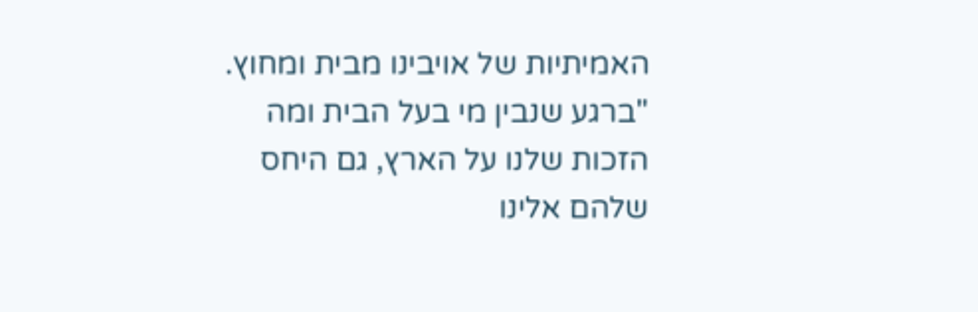האמיתיות של אויבינו מבית ומחוץ. "ברגע שנבין מי בעל הבית ומה הזכות שלנו על הארץ, גם היחס שלהם אלינו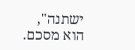ישתנה", הוא מסכם.